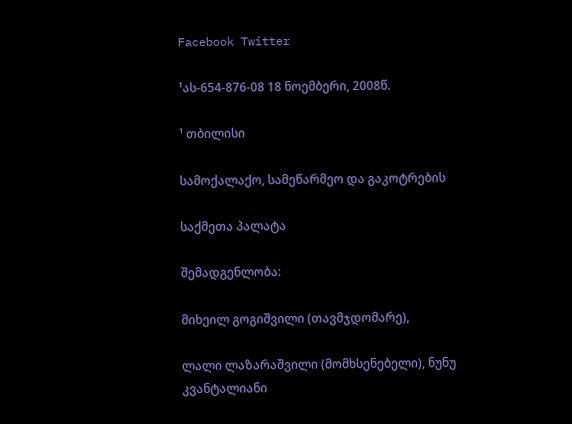Facebook Twitter

¹ას-654-876-08 18 ნოემბერი, 2008წ.

¹ თბილისი

სამოქალაქო, სამეწარმეო და გაკოტრების

საქმეთა პალატა

შემადგენლობა:

მიხეილ გოგიშვილი (თავმჯდომარე),

ლალი ლაზარაშვილი (მომხსენებელი), ნუნუ კვანტალიანი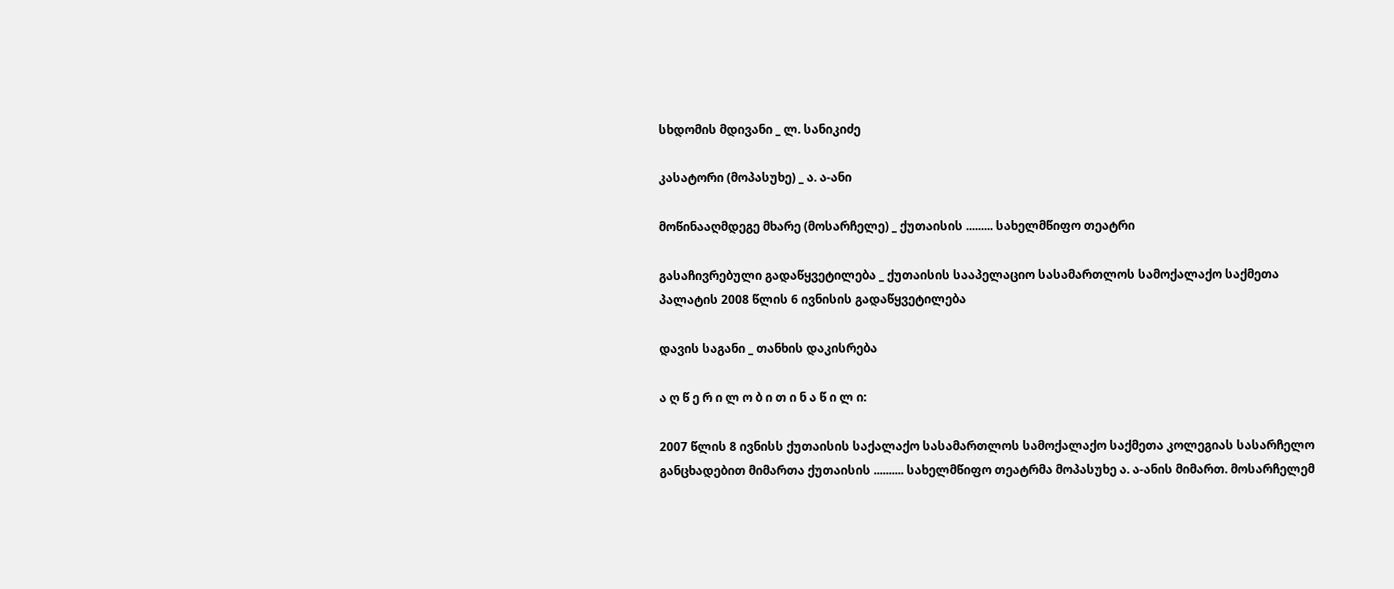სხდომის მდივანი _ ლ. სანიკიძე

კასატორი (მოპასუხე) _ ა. ა-ანი

მოწინააღმდეგე მხარე (მოსარჩელე) _ ქუთაისის ......... სახელმწიფო თეატრი

გასაჩივრებული გადაწყვეტილება _ ქუთაისის სააპელაციო სასამართლოს სამოქალაქო საქმეთა პალატის 2008 წლის 6 ივნისის გადაწყვეტილება

დავის საგანი _ თანხის დაკისრება

ა ღ წ ე რ ი ლ ო ბ ი თ ი ნ ა წ ი ლ ი:

2007 წლის 8 ივნისს ქუთაისის საქალაქო სასამართლოს სამოქალაქო საქმეთა კოლეგიას სასარჩელო განცხადებით მიმართა ქუთაისის .......... სახელმწიფო თეატრმა მოპასუხე ა. ა-ანის მიმართ. მოსარჩელემ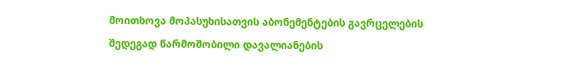მოითხოვა მოპასუხისათვის აბონემენტების გავრცელების შედეგად წარმოშობილი დავალიანების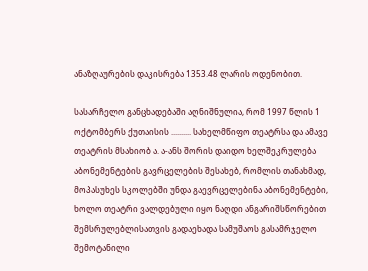ანაზღაურების დაკისრება 1353.48 ლარის ოდენობით.

სასარჩელო განცხადებაში აღნიშნულია, რომ 1997 წლის 1 ოქტომბერს ქუთაისის .......... სახელმწიფო თეატრსა და ამავე თეატრის მსახიობ ა. ა-ანს შორის დაიდო ხელშეკრულება აბონემენტების გავრცელების შესახებ, რომლის თანახმად, მოპასუხეს სკოლებში უნდა გაევრცელებინა აბონემენტები, ხოლო თეატრი ვალდებული იყო ნაღდი ანგარიშსწორებით შემსრულებლისათვის გადაეხადა სამუშაოს გასამრჯელო შემოტანილი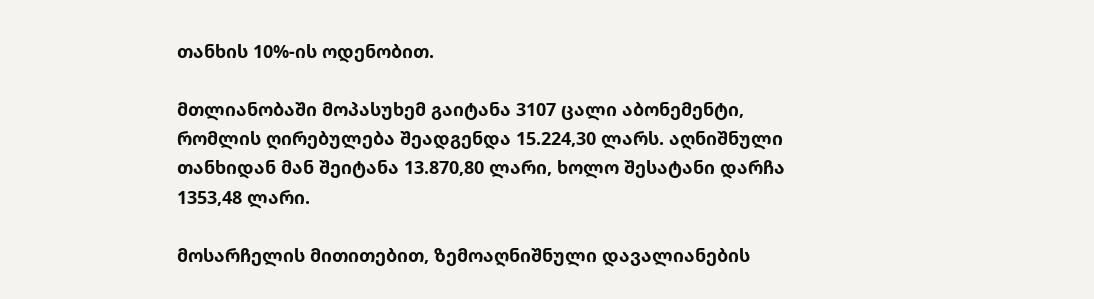თანხის 10%-ის ოდენობით.

მთლიანობაში მოპასუხემ გაიტანა 3107 ცალი აბონემენტი, რომლის ღირებულება შეადგენდა 15.224,30 ლარს. აღნიშნული თანხიდან მან შეიტანა 13.870,80 ლარი, ხოლო შესატანი დარჩა 1353,48 ლარი.

მოსარჩელის მითითებით, ზემოაღნიშნული დავალიანების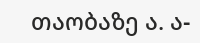თაობაზე ა. ა-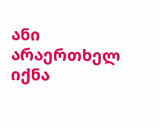ანი არაერთხელ იქნა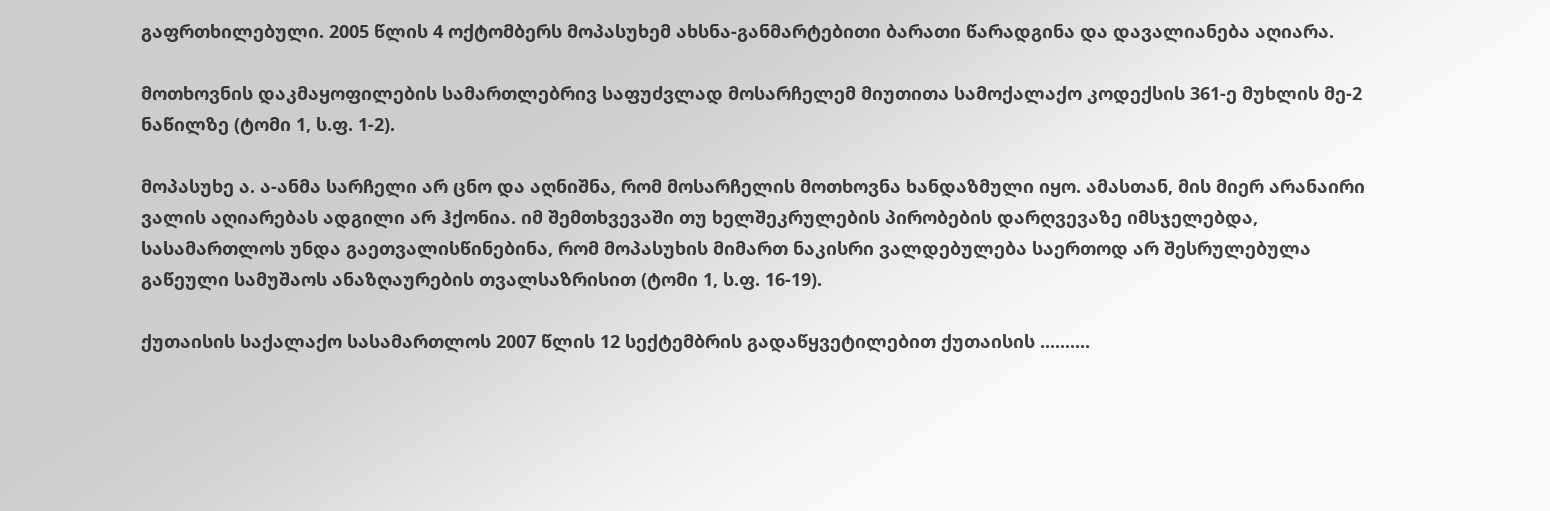გაფრთხილებული. 2005 წლის 4 ოქტომბერს მოპასუხემ ახსნა-განმარტებითი ბარათი წარადგინა და დავალიანება აღიარა.

მოთხოვნის დაკმაყოფილების სამართლებრივ საფუძვლად მოსარჩელემ მიუთითა სამოქალაქო კოდექსის 361-ე მუხლის მე-2 ნაწილზე (ტომი 1, ს.ფ. 1-2).

მოპასუხე ა. ა-ანმა სარჩელი არ ცნო და აღნიშნა, რომ მოსარჩელის მოთხოვნა ხანდაზმული იყო. ამასთან, მის მიერ არანაირი ვალის აღიარებას ადგილი არ ჰქონია. იმ შემთხვევაში თუ ხელშეკრულების პირობების დარღვევაზე იმსჯელებდა, სასამართლოს უნდა გაეთვალისწინებინა, რომ მოპასუხის მიმართ ნაკისრი ვალდებულება საერთოდ არ შესრულებულა გაწეული სამუშაოს ანაზღაურების თვალსაზრისით (ტომი 1, ს.ფ. 16-19).

ქუთაისის საქალაქო სასამართლოს 2007 წლის 12 სექტემბრის გადაწყვეტილებით ქუთაისის ..........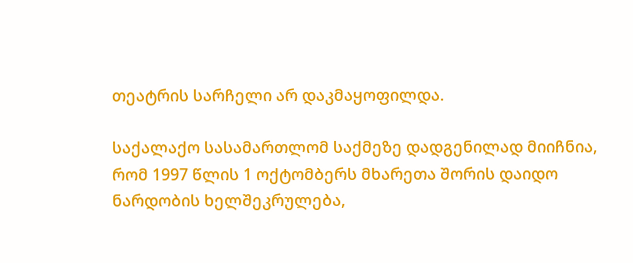თეატრის სარჩელი არ დაკმაყოფილდა.

საქალაქო სასამართლომ საქმეზე დადგენილად მიიჩნია, რომ 1997 წლის 1 ოქტომბერს მხარეთა შორის დაიდო ნარდობის ხელშეკრულება,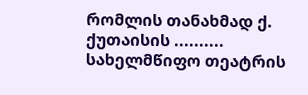რომლის თანახმად ქ. ქუთაისის .......... სახელმწიფო თეატრის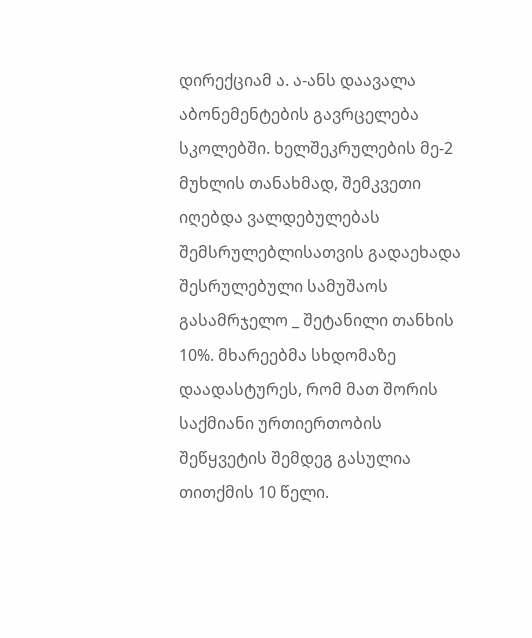დირექციამ ა. ა-ანს დაავალა აბონემენტების გავრცელება სკოლებში. ხელშეკრულების მე-2 მუხლის თანახმად, შემკვეთი იღებდა ვალდებულებას შემსრულებლისათვის გადაეხადა შესრულებული სამუშაოს გასამრჯელო _ შეტანილი თანხის 10%. მხარეებმა სხდომაზე დაადასტურეს, რომ მათ შორის საქმიანი ურთიერთობის შეწყვეტის შემდეგ გასულია თითქმის 10 წელი.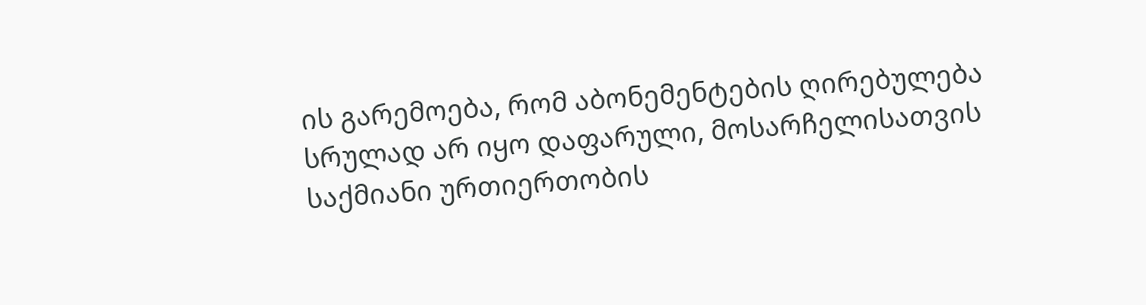ის გარემოება, რომ აბონემენტების ღირებულება სრულად არ იყო დაფარული, მოსარჩელისათვის საქმიანი ურთიერთობის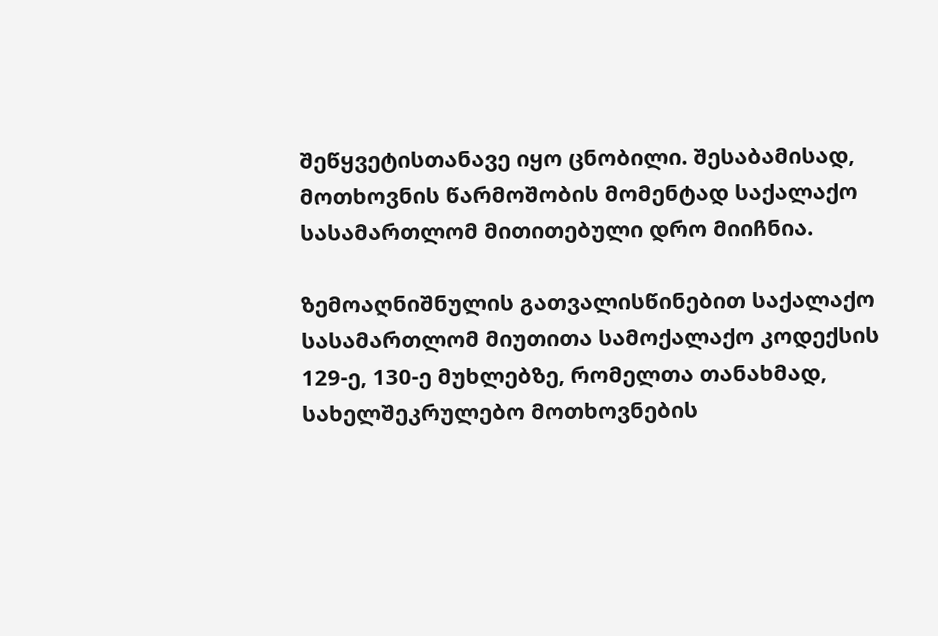შეწყვეტისთანავე იყო ცნობილი. შესაბამისად, მოთხოვნის წარმოშობის მომენტად საქალაქო სასამართლომ მითითებული დრო მიიჩნია.

ზემოაღნიშნულის გათვალისწინებით საქალაქო სასამართლომ მიუთითა სამოქალაქო კოდექსის 129-ე, 130-ე მუხლებზე, რომელთა თანახმად, სახელშეკრულებო მოთხოვნების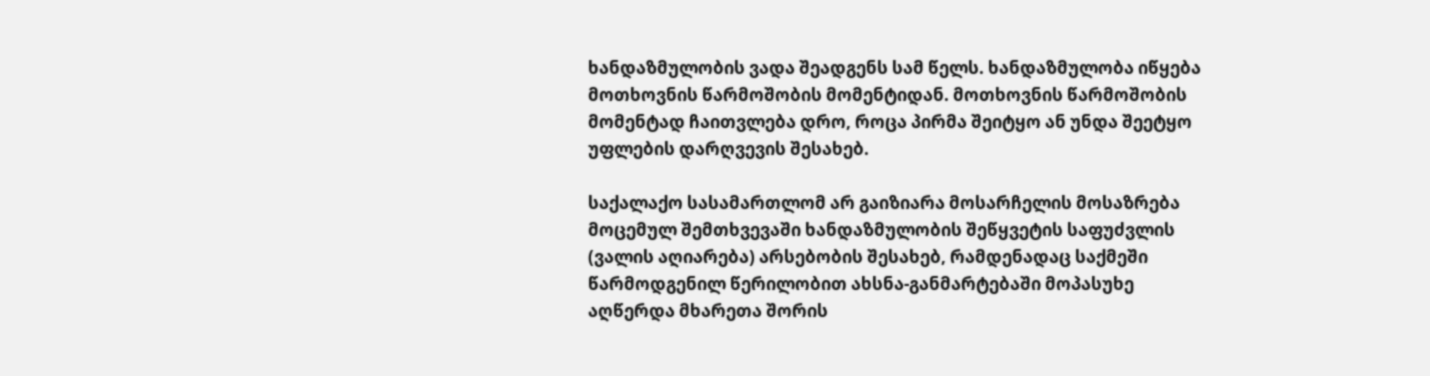ხანდაზმულობის ვადა შეადგენს სამ წელს. ხანდაზმულობა იწყება მოთხოვნის წარმოშობის მომენტიდან. მოთხოვნის წარმოშობის მომენტად ჩაითვლება დრო, როცა პირმა შეიტყო ან უნდა შეეტყო უფლების დარღვევის შესახებ.

საქალაქო სასამართლომ არ გაიზიარა მოსარჩელის მოსაზრება მოცემულ შემთხვევაში ხანდაზმულობის შეწყვეტის საფუძვლის (ვალის აღიარება) არსებობის შესახებ, რამდენადაც საქმეში წარმოდგენილ წერილობით ახსნა-განმარტებაში მოპასუხე აღწერდა მხარეთა შორის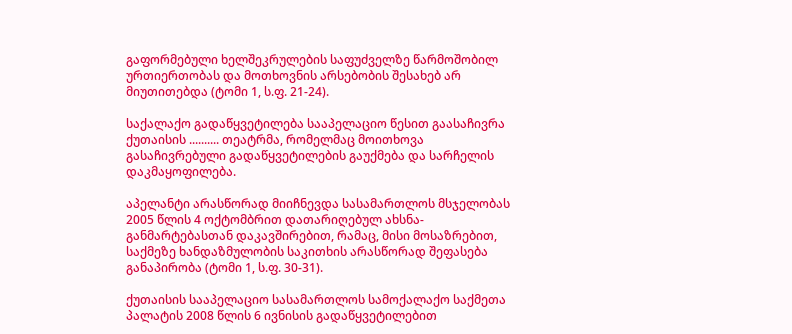გაფორმებული ხელშეკრულების საფუძველზე წარმოშობილ ურთიერთობას და მოთხოვნის არსებობის შესახებ არ მიუთითებდა (ტომი 1, ს.ფ. 21-24).

საქალაქო გადაწყვეტილება სააპელაციო წესით გაასაჩივრა ქუთაისის .......... თეატრმა, რომელმაც მოითხოვა გასაჩივრებული გადაწყვეტილების გაუქმება და სარჩელის დაკმაყოფილება.

აპელანტი არასწორად მიიჩნევდა სასამართლოს მსჯელობას 2005 წლის 4 ოქტომბრით დათარიღებულ ახსნა-განმარტებასთან დაკავშირებით, რამაც, მისი მოსაზრებით, საქმეზე ხანდაზმულობის საკითხის არასწორად შეფასება განაპირობა (ტომი 1, ს.ფ. 30-31).

ქუთაისის სააპელაციო სასამართლოს სამოქალაქო საქმეთა პალატის 2008 წლის 6 ივნისის გადაწყვეტილებით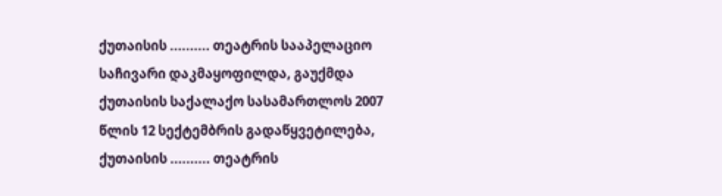ქუთაისის .......... თეატრის სააპელაციო საჩივარი დაკმაყოფილდა, გაუქმდა ქუთაისის საქალაქო სასამართლოს 2007 წლის 12 სექტემბრის გადაწყვეტილება, ქუთაისის .......... თეატრის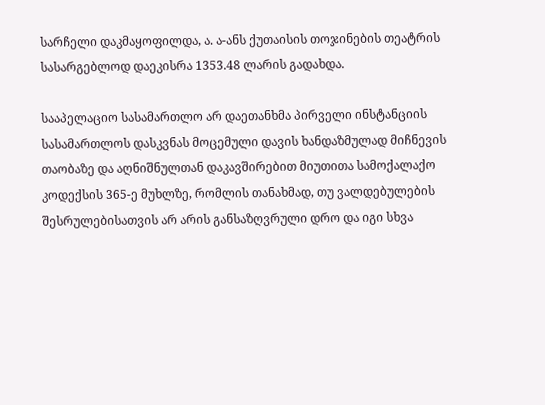სარჩელი დაკმაყოფილდა, ა. ა-ანს ქუთაისის თოჯინების თეატრის სასარგებლოდ დაეკისრა 1353.48 ლარის გადახდა.

სააპელაციო სასამართლო არ დაეთანხმა პირველი ინსტანციის სასამართლოს დასკვნას მოცემული დავის ხანდაზმულად მიჩნევის თაობაზე და აღნიშნულთან დაკავშირებით მიუთითა სამოქალაქო კოდექსის 365-ე მუხლზე, რომლის თანახმად, თუ ვალდებულების შესრულებისათვის არ არის განსაზღვრული დრო და იგი სხვა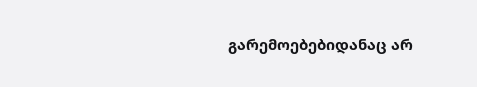გარემოებებიდანაც არ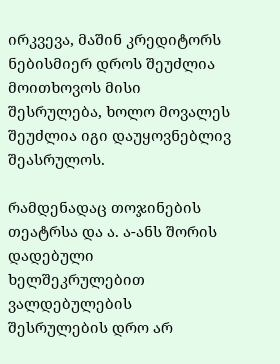ირკვევა, მაშინ კრედიტორს ნებისმიერ დროს შეუძლია მოითხოვოს მისი შესრულება, ხოლო მოვალეს შეუძლია იგი დაუყოვნებლივ შეასრულოს.

რამდენადაც თოჯინების თეატრსა და ა. ა-ანს შორის დადებული ხელშეკრულებით ვალდებულების შესრულების დრო არ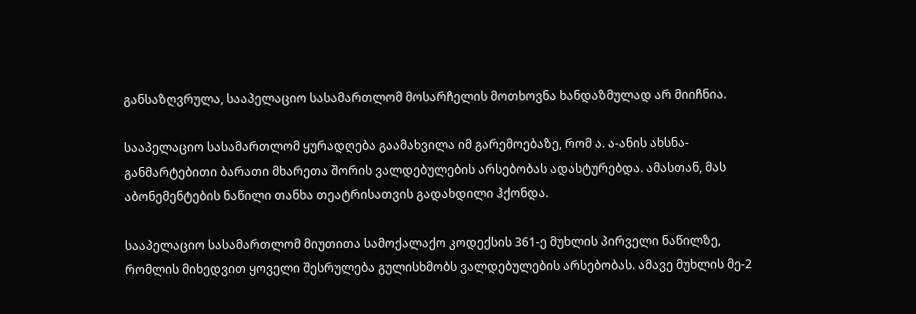განსაზღვრულა, სააპელაციო სასამართლომ მოსარჩელის მოთხოვნა ხანდაზმულად არ მიიჩნია.

სააპელაციო სასამართლომ ყურადღება გაამახვილა იმ გარემოებაზე, რომ ა. ა-ანის ახსნა-განმარტებითი ბარათი მხარეთა შორის ვალდებულების არსებობას ადასტურებდა. ამასთან, მას აბონემენტების ნაწილი თანხა თეატრისათვის გადახდილი ჰქონდა.

სააპელაციო სასამართლომ მიუთითა სამოქალაქო კოდექსის 361-ე მუხლის პირველი ნაწილზე, რომლის მიხედვით ყოველი შესრულება გულისხმობს ვალდებულების არსებობას. ამავე მუხლის მე-2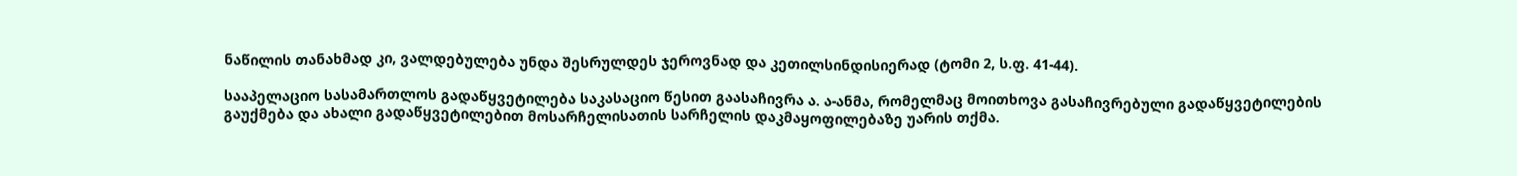ნაწილის თანახმად კი, ვალდებულება უნდა შესრულდეს ჯეროვნად და კეთილსინდისიერად (ტომი 2, ს.ფ. 41-44).

სააპელაციო სასამართლოს გადაწყვეტილება საკასაციო წესით გაასაჩივრა ა. ა-ანმა, რომელმაც მოითხოვა გასაჩივრებული გადაწყვეტილების გაუქმება და ახალი გადაწყვეტილებით მოსარჩელისათის სარჩელის დაკმაყოფილებაზე უარის თქმა.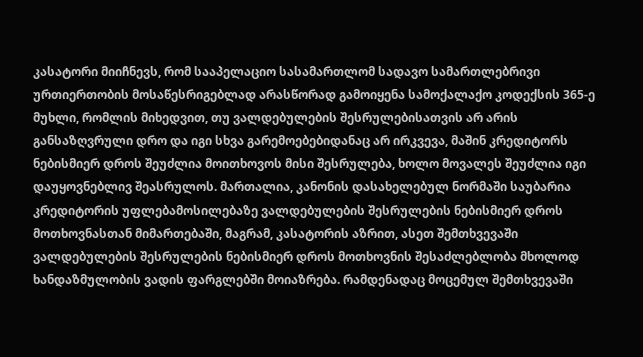კასატორი მიიჩნევს, რომ სააპელაციო სასამართლომ სადავო სამართლებრივი ურთიერთობის მოსაწესრიგებლად არასწორად გამოიყენა სამოქალაქო კოდექსის 365-ე მუხლი, რომლის მიხედვით, თუ ვალდებულების შესრულებისათვის არ არის განსაზღვრული დრო და იგი სხვა გარემოებებიდანაც არ ირკვევა, მაშინ კრედიტორს ნებისმიერ დროს შეუძლია მოითხოვოს მისი შესრულება, ხოლო მოვალეს შეუძლია იგი დაუყოვნებლივ შეასრულოს. მართალია, კანონის დასახელებულ ნორმაში საუბარია კრედიტორის უფლებამოსილებაზე ვალდებულების შესრულების ნებისმიერ დროს მოთხოვნასთან მიმართებაში, მაგრამ, კასატორის აზრით, ასეთ შემთხვევაში ვალდებულების შესრულების ნებისმიერ დროს მოთხოვნის შესაძლებლობა მხოლოდ ხანდაზმულობის ვადის ფარგლებში მოიაზრება. რამდენადაც მოცემულ შემთხვევაში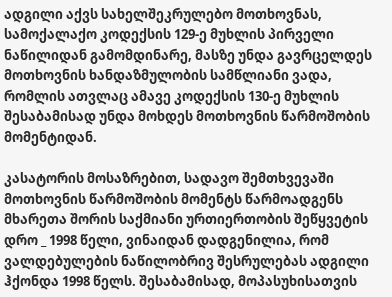ადგილი აქვს სახელშეკრულებო მოთხოვნას, სამოქალაქო კოდექსის 129-ე მუხლის პირველი ნაწილიდან გამომდინარე, მასზე უნდა გავრცელდეს მოთხოვნის ხანდაზმულობის სამწლიანი ვადა, რომლის ათვლაც ამავე კოდექსის 130-ე მუხლის შესაბამისად უნდა მოხდეს მოთხოვნის წარმოშობის მომენტიდან.

კასატორის მოსაზრებით, სადავო შემთხვევაში მოთხოვნის წარმოშობის მომენტს წარმოადგენს მხარეთა შორის საქმიანი ურთიერთობის შეწყვეტის დრო _ 1998 წელი, ვინაიდან დადგენილია, რომ ვალდებულების ნაწილობრივ შესრულებას ადგილი ჰქონდა 1998 წელს. შესაბამისად, მოპასუხისათვის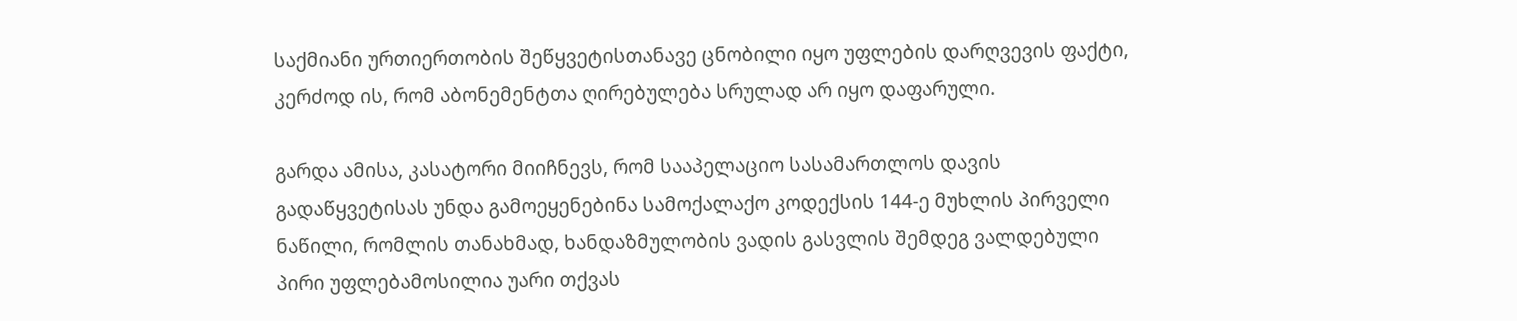საქმიანი ურთიერთობის შეწყვეტისთანავე ცნობილი იყო უფლების დარღვევის ფაქტი, კერძოდ ის, რომ აბონემენტთა ღირებულება სრულად არ იყო დაფარული.

გარდა ამისა, კასატორი მიიჩნევს, რომ სააპელაციო სასამართლოს დავის გადაწყვეტისას უნდა გამოეყენებინა სამოქალაქო კოდექსის 144-ე მუხლის პირველი ნაწილი, რომლის თანახმად, ხანდაზმულობის ვადის გასვლის შემდეგ ვალდებული პირი უფლებამოსილია უარი თქვას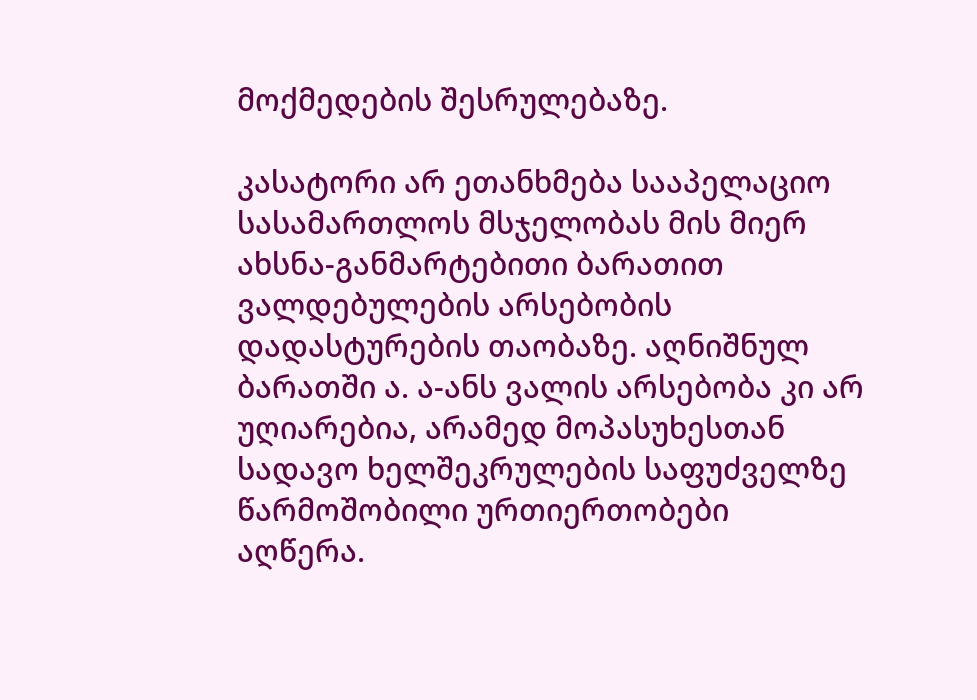მოქმედების შესრულებაზე.

კასატორი არ ეთანხმება სააპელაციო სასამართლოს მსჯელობას მის მიერ ახსნა-განმარტებითი ბარათით ვალდებულების არსებობის დადასტურების თაობაზე. აღნიშნულ ბარათში ა. ა-ანს ვალის არსებობა კი არ უღიარებია, არამედ მოპასუხესთან სადავო ხელშეკრულების საფუძველზე წარმოშობილი ურთიერთობები აღწერა.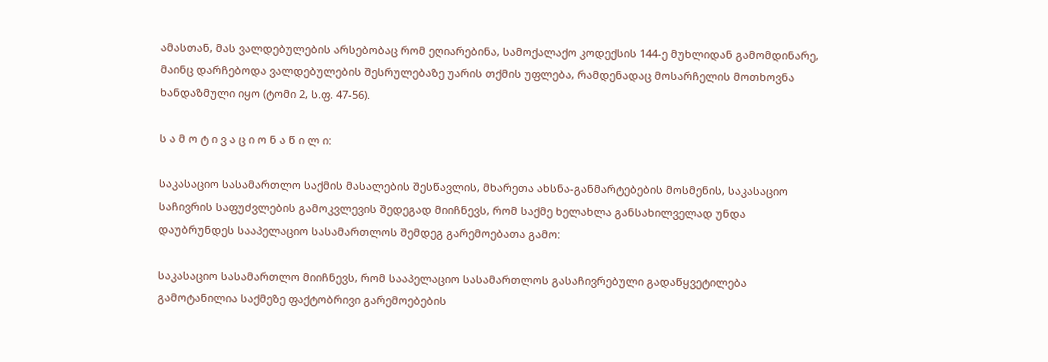ამასთან, მას ვალდებულების არსებობაც რომ ეღიარებინა, სამოქალაქო კოდექსის 144-ე მუხლიდან გამომდინარე, მაინც დარჩებოდა ვალდებულების შესრულებაზე უარის თქმის უფლება, რამდენადაც მოსარჩელის მოთხოვნა ხანდაზმული იყო (ტომი 2, ს.ფ. 47-56).

ს ა მ ო ტ ი ვ ა ც ი ო ნ ა წ ი ლ ი:

საკასაციო სასამართლო საქმის მასალების შესწავლის, მხარეთა ახსნა-განმარტებების მოსმენის, საკასაციო საჩივრის საფუძვლების გამოკვლევის შედეგად მიიჩნევს, რომ საქმე ხელახლა განსახილველად უნდა დაუბრუნდეს სააპელაციო სასამართლოს შემდეგ გარემოებათა გამო:

საკასაციო სასამართლო მიიჩნევს, რომ სააპელაციო სასამართლოს გასაჩივრებული გადაწყვეტილება გამოტანილია საქმეზე ფაქტობრივი გარემოებების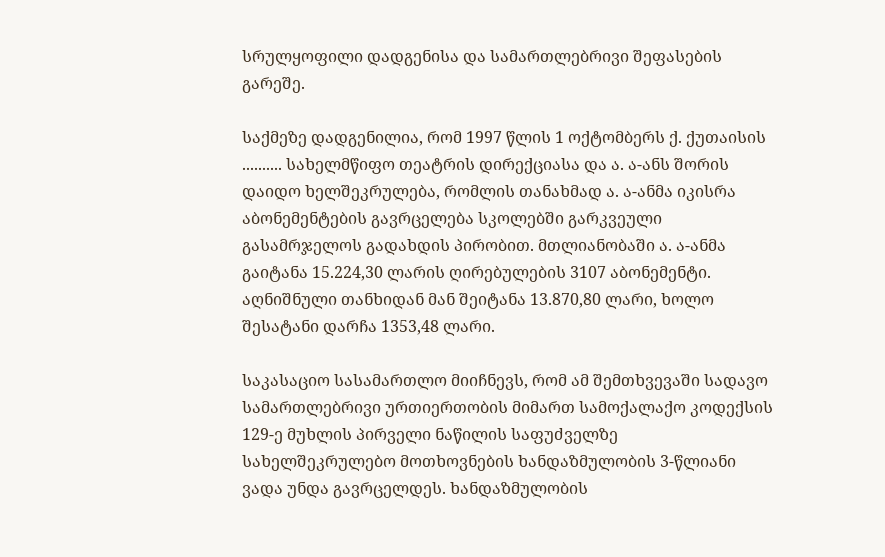სრულყოფილი დადგენისა და სამართლებრივი შეფასების გარეშე.

საქმეზე დადგენილია, რომ 1997 წლის 1 ოქტომბერს ქ. ქუთაისის .......... სახელმწიფო თეატრის დირექციასა და ა. ა-ანს შორის დაიდო ხელშეკრულება, რომლის თანახმად ა. ა-ანმა იკისრა აბონემენტების გავრცელება სკოლებში გარკვეული გასამრჯელოს გადახდის პირობით. მთლიანობაში ა. ა-ანმა გაიტანა 15.224,30 ლარის ღირებულების 3107 აბონემენტი. აღნიშნული თანხიდან მან შეიტანა 13.870,80 ლარი, ხოლო შესატანი დარჩა 1353,48 ლარი.

საკასაციო სასამართლო მიიჩნევს, რომ ამ შემთხვევაში სადავო სამართლებრივი ურთიერთობის მიმართ სამოქალაქო კოდექსის 129-ე მუხლის პირველი ნაწილის საფუძველზე სახელშეკრულებო მოთხოვნების ხანდაზმულობის 3-წლიანი ვადა უნდა გავრცელდეს. ხანდაზმულობის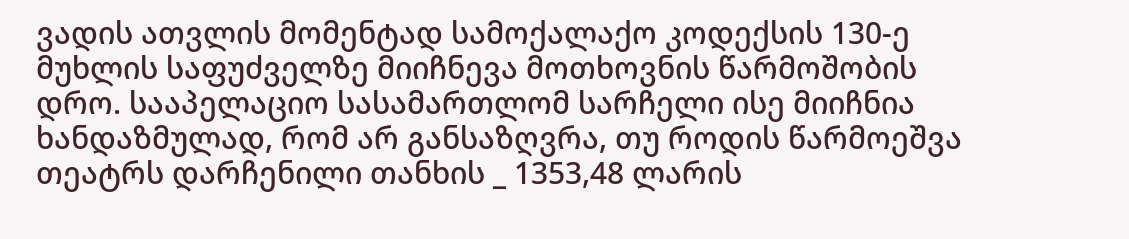ვადის ათვლის მომენტად სამოქალაქო კოდექსის 130-ე მუხლის საფუძველზე მიიჩნევა მოთხოვნის წარმოშობის დრო. სააპელაციო სასამართლომ სარჩელი ისე მიიჩნია ხანდაზმულად, რომ არ განსაზღვრა, თუ როდის წარმოეშვა თეატრს დარჩენილი თანხის _ 1353,48 ლარის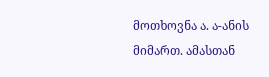მოთხოვნა ა. ა-ანის მიმართ. ამასთან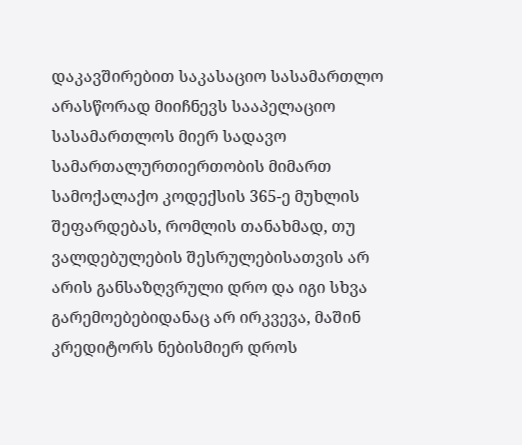დაკავშირებით საკასაციო სასამართლო არასწორად მიიჩნევს სააპელაციო სასამართლოს მიერ სადავო სამართალურთიერთობის მიმართ სამოქალაქო კოდექსის 365-ე მუხლის შეფარდებას, რომლის თანახმად, თუ ვალდებულების შესრულებისათვის არ არის განსაზღვრული დრო და იგი სხვა გარემოებებიდანაც არ ირკვევა, მაშინ კრედიტორს ნებისმიერ დროს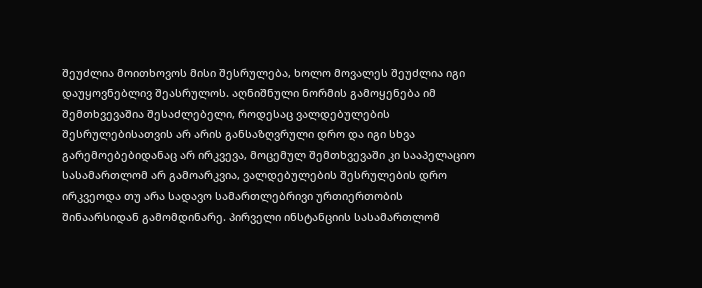შეუძლია მოითხოვოს მისი შესრულება, ხოლო მოვალეს შეუძლია იგი დაუყოვნებლივ შეასრულოს. აღნიშნული ნორმის გამოყენება იმ შემთხვევაშია შესაძლებელი, როდესაც ვალდებულების შესრულებისათვის არ არის განსაზღვრული დრო და იგი სხვა გარემოებებიდანაც არ ირკვევა, მოცემულ შემთხვევაში კი სააპელაციო სასამართლომ არ გამოარკვია, ვალდებულების შესრულების დრო ირკვეოდა თუ არა სადავო სამართლებრივი ურთიერთობის შინაარსიდან გამომდინარე. პირველი ინსტანციის სასამართლომ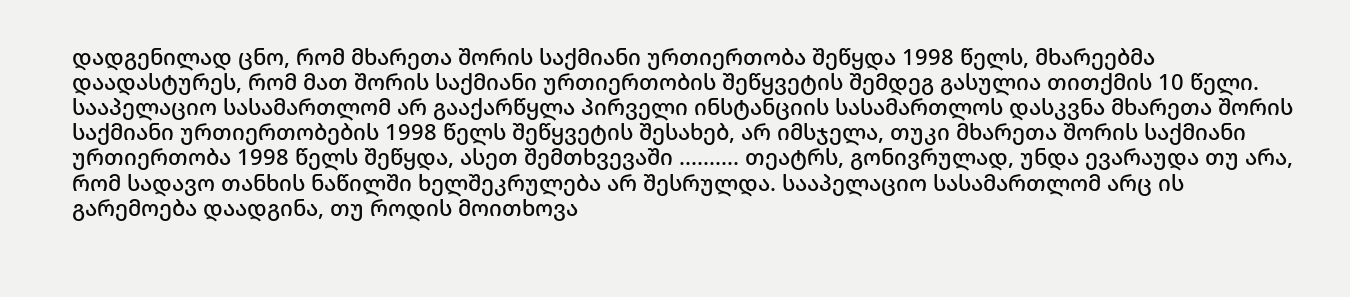დადგენილად ცნო, რომ მხარეთა შორის საქმიანი ურთიერთობა შეწყდა 1998 წელს, მხარეებმა დაადასტურეს, რომ მათ შორის საქმიანი ურთიერთობის შეწყვეტის შემდეგ გასულია თითქმის 10 წელი. სააპელაციო სასამართლომ არ გააქარწყლა პირველი ინსტანციის სასამართლოს დასკვნა მხარეთა შორის საქმიანი ურთიერთობების 1998 წელს შეწყვეტის შესახებ, არ იმსჯელა, თუკი მხარეთა შორის საქმიანი ურთიერთობა 1998 წელს შეწყდა, ასეთ შემთხვევაში .......... თეატრს, გონივრულად, უნდა ევარაუდა თუ არა, რომ სადავო თანხის ნაწილში ხელშეკრულება არ შესრულდა. სააპელაციო სასამართლომ არც ის გარემოება დაადგინა, თუ როდის მოითხოვა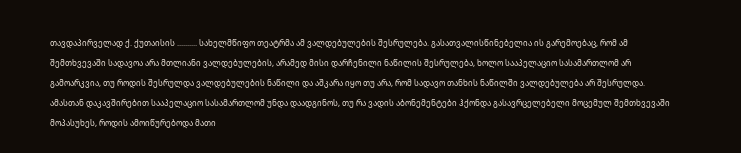თავდაპირველად ქ. ქუთაისის .......... სახელმწიფო თეატრმა ამ ვალდებულების შესრულება. გასათვალისწინებელია ის გარემოებაც, რომ ამ შემთხვევაში სადავოა არა მთლიანი ვალდებულების, არამედ მისი დარჩენილი ნაწილის შესრულება, ხოლო სააპელაციო სასამართლომ არ გამოარკვია, თუ როდის შესრულდა ვალდებულების ნაწილი და აშკარა იყო თუ არა, რომ სადავო თანხის ნაწილში ვალდებულება არ შესრულდა. ამასთან დაკავშირებით სააპელაციო სასამართლომ უნდა დაადგინოს, თუ რა ვადის აბონემენტები ჰქონდა გასავრცელებელი მოცემულ შემთხვევაში მოპასუხეს, როდის ამოიწურებოდა მათი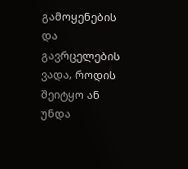გამოყენების და გავრცელების ვადა, როდის შეიტყო ან უნდა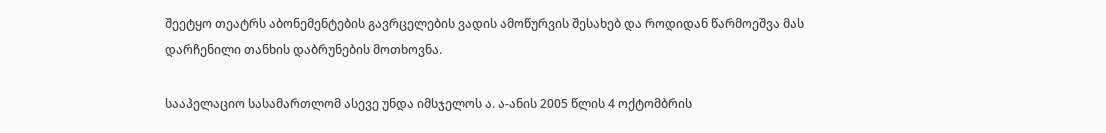შეეტყო თეატრს აბონემენტების გავრცელების ვადის ამოწურვის შესახებ და როდიდან წარმოეშვა მას დარჩენილი თანხის დაბრუნების მოთხოვნა.

სააპელაციო სასამართლომ ასევე უნდა იმსჯელოს ა. ა-ანის 2005 წლის 4 ოქტომბრის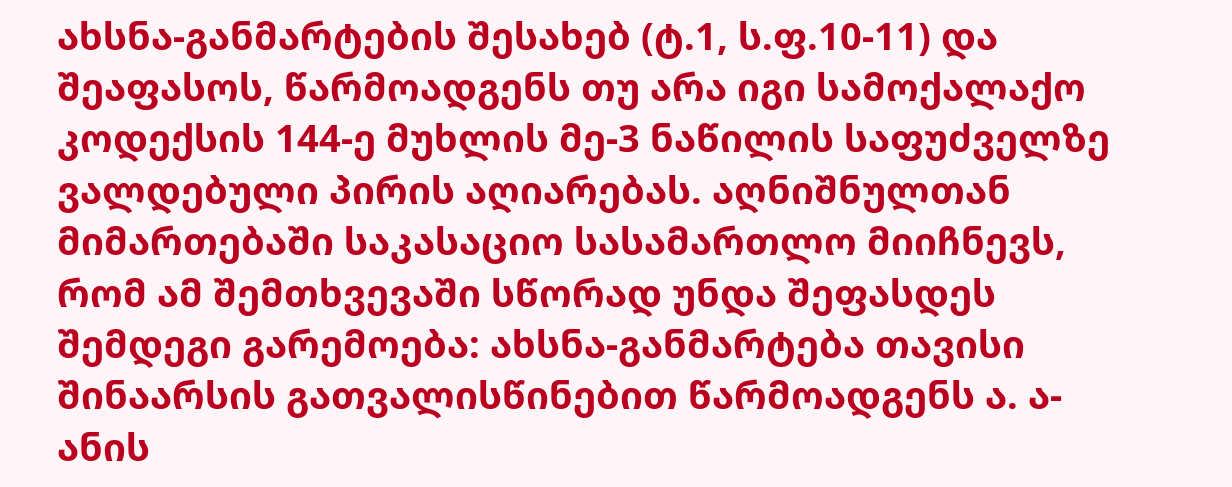ახსნა-განმარტების შესახებ (ტ.1, ს.ფ.10-11) და შეაფასოს, წარმოადგენს თუ არა იგი სამოქალაქო კოდექსის 144-ე მუხლის მე-3 ნაწილის საფუძველზე ვალდებული პირის აღიარებას. აღნიშნულთან მიმართებაში საკასაციო სასამართლო მიიჩნევს, რომ ამ შემთხვევაში სწორად უნდა შეფასდეს შემდეგი გარემოება: ახსნა-განმარტება თავისი შინაარსის გათვალისწინებით წარმოადგენს ა. ა-ანის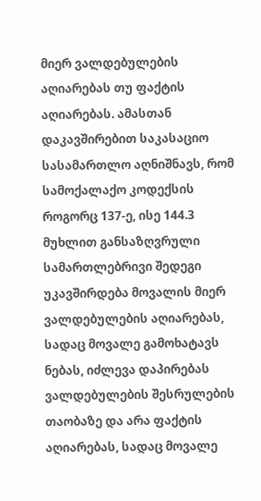მიერ ვალდებულების აღიარებას თუ ფაქტის აღიარებას. ამასთან დაკავშირებით საკასაციო სასამართლო აღნიშნავს, რომ სამოქალაქო კოდექსის როგორც 137-ე, ისე 144.3 მუხლით განსაზღვრული სამართლებრივი შედეგი უკავშირდება მოვალის მიერ ვალდებულების აღიარებას, სადაც მოვალე გამოხატავს ნებას, იძლევა დაპირებას ვალდებულების შესრულების თაობაზე და არა ფაქტის აღიარებას, სადაც მოვალე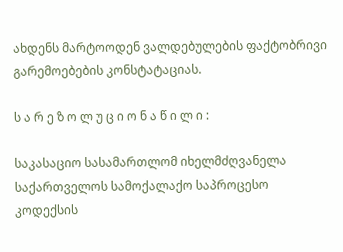ახდენს მარტოოდენ ვალდებულების ფაქტობრივი გარემოებების კონსტატაციას.

ს ა რ ე ზ ო ლ უ ც ი ო ნ ა წ ი ლ ი :

საკასაციო სასამართლომ იხელმძღვანელა საქართველოს სამოქალაქო საპროცესო კოდექსის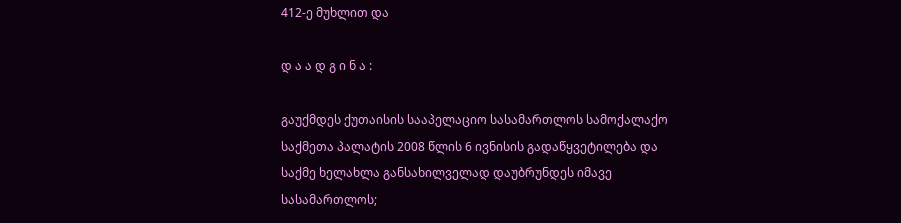412-ე მუხლით და

დ ა ა დ გ ი ნ ა :

გაუქმდეს ქუთაისის სააპელაციო სასამართლოს სამოქალაქო საქმეთა პალატის 2008 წლის 6 ივნისის გადაწყვეტილება და საქმე ხელახლა განსახილველად დაუბრუნდეს იმავე სასამართლოს;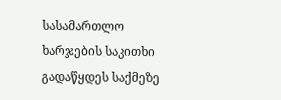სასამართლო ხარჯების საკითხი გადაწყდეს საქმეზე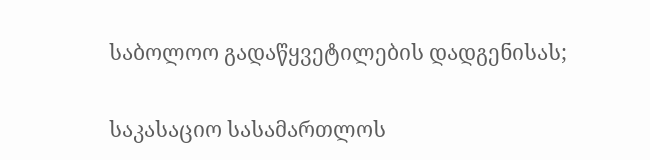საბოლოო გადაწყვეტილების დადგენისას;

საკასაციო სასამართლოს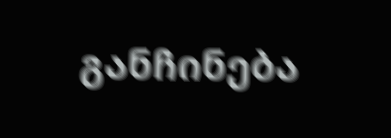განჩინება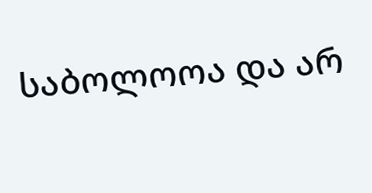საბოლოოა და არ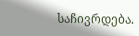საჩივრდება.